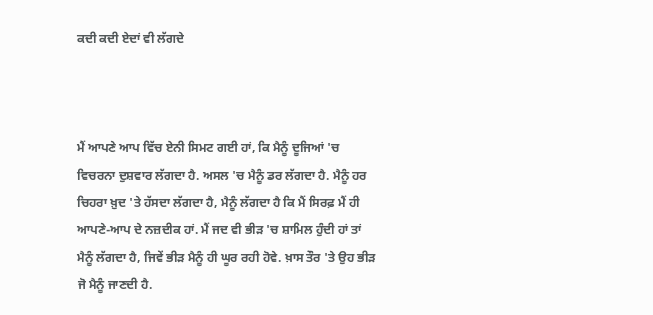ਕਦੀ ਕਦੀ ਏਦਾਂ ਵੀ ਲੱਗਦੇ



ਮੈਂ ਆਪਣੇ ਆਪ ਵਿੱਚ ਏਨੀ ਸਿਮਟ ਗਈ ਹਾਂ, ਕਿ ਮੈਨੂੰ ਦੂਜਿਆਂ 'ਚ ਵਿਚਰਨਾ ਦੁਸ਼ਵਾਰ ਲੱਗਦਾ ਹੈ. ਅਸਲ 'ਚ ਮੈਨੂੰ ਡਰ ਲੱਗਦਾ ਹੈ. ਮੈਨੂੰ ਹਰ ਚਿਹਰਾ ਖ਼ੁਦ 'ਤੇ ਹੱਸਦਾ ਲੱਗਦਾ ਹੈ, ਮੈਨੂੰ ਲੱਗਦਾ ਹੈ ਕਿ ਮੈਂ ਸਿਰਫ਼ ਮੈਂ ਹੀ ਆਪਣੇ-ਆਪ ਦੇ ਨਜ਼ਦੀਕ ਹਾਂ. ਮੈਂ ਜਦ ਵੀ ਭੀੜ 'ਚ ਸ਼ਾਮਿਲ ਹੁੰਦੀ ਹਾਂ ਤਾਂ ਮੈਨੂੰ ਲੱਗਦਾ ਹੈ, ਜਿਵੇਂ ਭੀੜ ਮੈਨੂੰ ਹੀ ਘੂਰ ਰਹੀ ਹੋਵੇ. ਖ਼ਾਸ ਤੌਰ 'ਤੇ ਉਹ ਭੀੜ ਜੋ ਮੈਨੂੰ ਜਾਣਦੀ ਹੈ.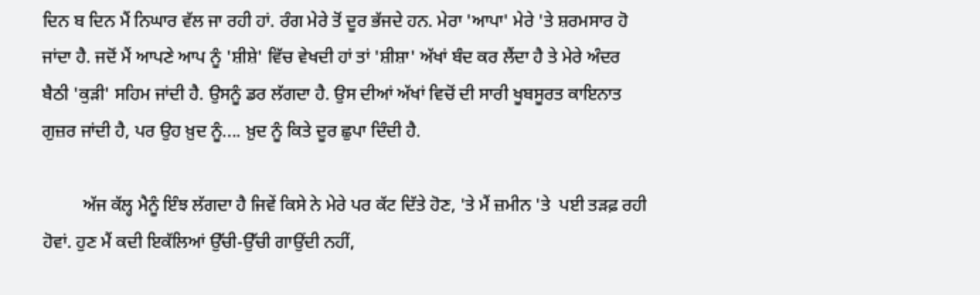ਦਿਨ ਬ ਦਿਨ ਮੈਂ ਨਿਘਾਰ ਵੱਲ ਜਾ ਰਹੀ ਹਾਂ. ਰੰਗ ਮੇਰੇ ਤੋਂ ਦੂਰ ਭੱਜਦੇ ਹਨ. ਮੇਰਾ 'ਆਪਾ' ਮੇਰੇ 'ਤੇ ਸ਼ਰਮਸਾਰ ਹੋ ਜਾਂਦਾ ਹੈ. ਜਦੋਂ ਮੈਂ ਆਪਣੇ ਆਪ ਨੂੰ 'ਸ਼ੀਸ਼ੇ' ਵਿੱਚ ਵੇਖਦੀ ਹਾਂ ਤਾਂ 'ਸ਼ੀਸ਼ਾ' ਅੱਖਾਂ ਬੰਦ ਕਰ ਲੈਂਦਾ ਹੈ ਤੇ ਮੇਰੇ ਅੰਦਰ ਬੈਠੀ 'ਕੁੜੀ' ਸਹਿਮ ਜਾਂਦੀ ਹੈ. ਉਸਨੂੰ ਡਰ ਲੱਗਦਾ ਹੈ. ਉਸ ਦੀਆਂ ਅੱਖਾਂ ਵਿਚੋਂ ਦੀ ਸਾਰੀ ਖੂਬਸੂਰਤ ਕਾਇਨਾਤ ਗੁਜ਼ਰ ਜਾਂਦੀ ਹੈ, ਪਰ ਉਹ ਖ਼ੁਦ ਨੂੰ.... ਖ਼ੁਦ ਨੂੰ ਕਿਤੇ ਦੂਰ ਛੁਪਾ ਦਿੰਦੀ ਹੈ.

         ਅੱਜ ਕੱਲ੍ਹ ਮੈਨੂੰ ਇੰਝ ਲੱਗਦਾ ਹੈ ਜਿਵੇਂ ਕਿਸੇ ਨੇ ਮੇਰੇ ਪਰ ਕੱਟ ਦਿੱਤੇ ਹੋਣ, 'ਤੇ ਮੈਂ ਜ਼ਮੀਨ 'ਤੇ  ਪਈ ਤੜਫ਼ ਰਹੀ ਹੋਵਾਂ. ਹੁਣ ਮੈਂ ਕਦੀ ਇਕੱਲਿਆਂ ਉੱਚੀ-ਉੱਚੀ ਗਾਉਂਦੀ ਨਹੀਂ,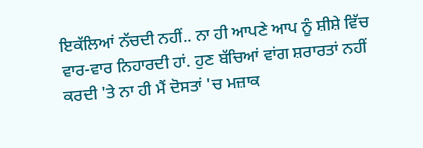ਇਕੱਲਿਆਂ ਨੱਚਦੀ ਨਹੀਂ.. ਨਾ ਹੀ ਆਪਣੇ ਆਪ ਨੂੰ ਸ਼ੀਸ਼ੇ ਵਿੱਚ ਵਾਰ-ਵਾਰ ਨਿਹਾਰਦੀ ਹਾਂ. ਹੁਣ ਬੱਚਿਆਂ ਵਾਂਗ ਸ਼ਰਾਰਤਾਂ ਨਹੀਂ ਕਰਦੀ 'ਤੇ ਨਾ ਹੀ ਮੈਂ ਦੋਸਤਾਂ 'ਚ ਮਜ਼ਾਕ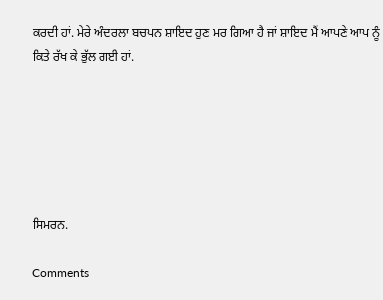ਕਰਦੀ ਹਾਂ. ਮੇਰੇ ਅੰਦਰਲਾ ਬਚਪਨ ਸ਼ਾਇਦ ਹੁਣ ਮਰ ਗਿਆ ਹੈ ਜਾਂ ਸ਼ਾਇਦ ਮੈਂ ਆਪਣੇ ਆਪ ਨੂੰ ਕਿਤੇ ਰੱਖ ਕੇ ਭੁੱਲ ਗਈ ਹਾਂ.






ਸਿਮਰਨ.

Comments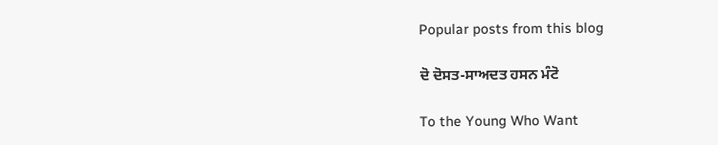Popular posts from this blog

ਦੋ ਦੋਸਤ-ਸਾਅਦਤ ਹਸਨ ਮੰਟੋ

To the Young Who Want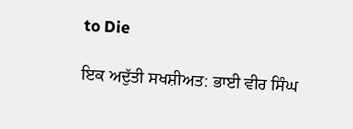to Die

ਇਕ ਅਦੁੱਤੀ ਸਖਸ਼ੀਅਤ: ਭਾਈ ਵੀਰ ਸਿੰਘ